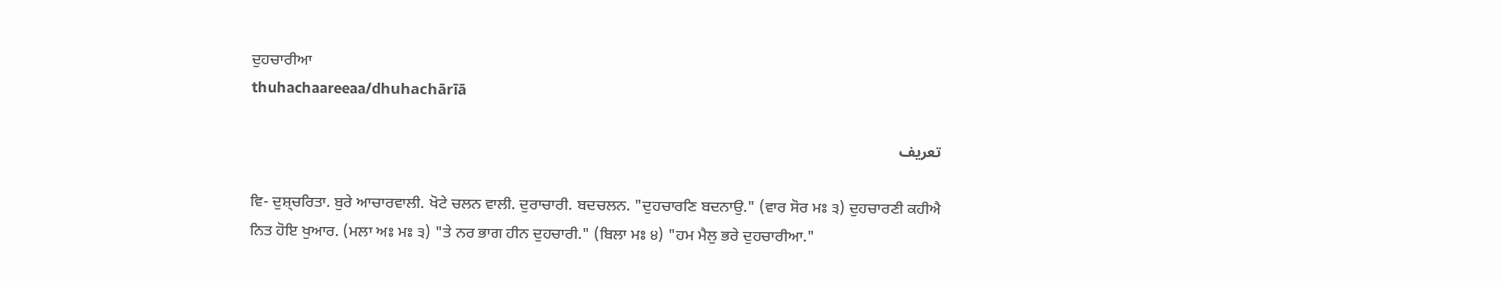ਦੁਹਚਾਰੀਆ
thuhachaareeaa/dhuhachārīā

تعریف

ਵਿ- ਦੁਸ਼੍ਚਰਿਤਾ. ਬੁਰੇ ਆਚਾਰਵਾਲੀ. ਖੋਟੇ ਚਲਨ ਵਾਲੀ. ਦੁਰਾਚਾਰੀ. ਬਦਚਲਨ. "ਦੁਹਚਾਰਣਿ ਬਦਨਾਉ." (ਵਾਰ ਸੋਰ ਮਃ ੩) ਦੁਹਚਾਰਣੀ ਕਹੀਐ ਨਿਤ ਹੋਇ ਖੁਆਰ. (ਮਲਾ ਅਃ ਮਃ ੩) "ਤੇ ਨਰ ਭਾਗ ਹੀਨ ਦੁਹਚਾਰੀ." (ਬਿਲਾ ਮਃ ੪) "ਹਮ ਮੈਲੁ ਭਰੇ ਦੁਹਚਾਰੀਆ."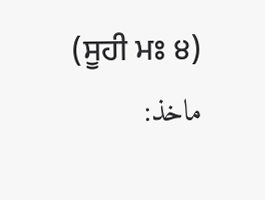(ਸੂਹੀ ਮਃ ੪)
ماخذ: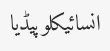انسائیکلوپیڈیا